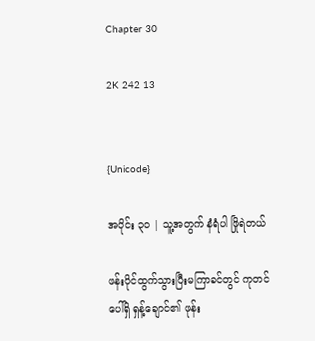Chapter 30

2K 242 13


{Unicode}

အပိုင်း ၃၀ | သူ့အတွက် နံရံပါ ဖြိုရဲတယ်

ဖန်းပိုင်ထွက်သွားပြီးမကြာခင်တွင် ကုတင်ပေါ်ရှိ ရှန့်ချောင်၏ ဖုန်း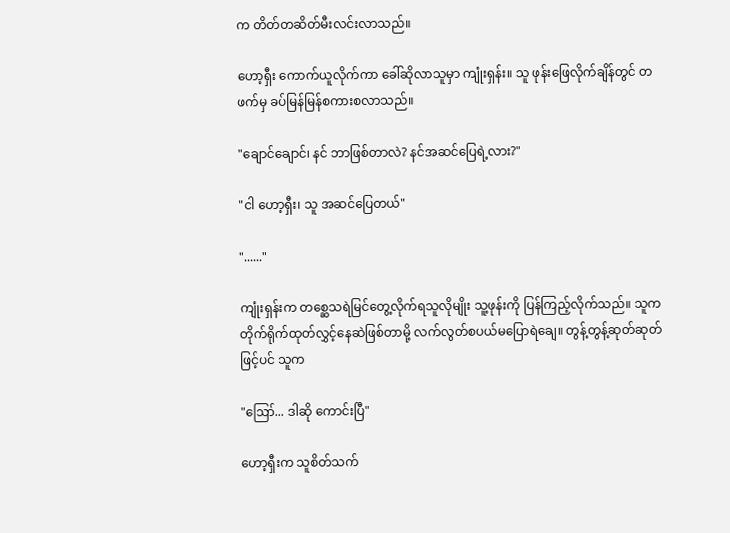က တိတ်တဆိတ်မီးလင်းလာသည်။

ဟော့ရှီး ကောက်ယူလိုက်ကာ ခေါ်ဆိုလာသူမှာ ကျုံးရှန်း။ သူ ဖုန်းဖြေလိုက်ချိန်တွင် တဖက်မှ ခပ်မြန်မြန်စကားစလာသည်။

"ချောင်ချောင်၊ နင် ဘာဖြစ်တာလဲ? နင်အဆင်ပြေရဲ့လား?"

"ငါ ဟော့ရှီး၊ သူ အဆင်ပြေတယ်"

"......"

ကျုံးရှန်းက တစ္ဆေသရဲမြင်တွေ့လိုက်ရသူလိုမျိုး သူ့ဖုန်းကို ပြန်ကြည့်လိုက်သည်။ သူက တိုက်ရိုက်ထုတ်လွှင့်နေဆဲဖြစ်တာမို့ လက်လွတ်စပယ်မပြောရဲချေ။ တွန့်တွန့်ဆုတ်ဆုတ်ဖြင့်ပင် သူက

"ဪ... ဒါဆို ကောင်းပြီ"

ဟော့ရှီးက သူစိတ်သက်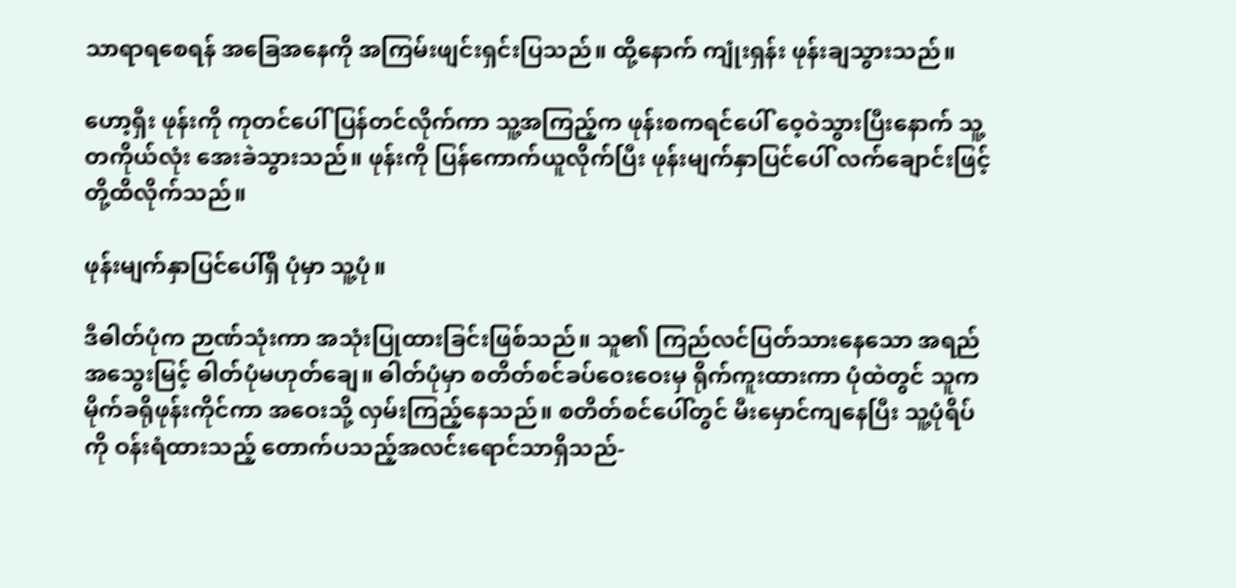သာရာရစေရန် အခြေအနေကို အကြမ်းဖျင်းရှင်းပြသည်။ ထို့နောက် ကျုံးရှန်း ဖုန်းချသွားသည်။

ဟော့ရှီး ဖုန်းကို ကုတင်ပေါ် ပြန်တင်လိုက်ကာ သူ့အကြည့်က ဖုန်းစကရင်ပေါ် ဝေ့ဝဲသွားပြီးနောက် သူ့တကိုယ်လုံး အေးခဲသွားသည်။ ဖုန်းကို ပြန်ကောက်ယူလိုက်ပြီး ဖုန်းမျက်နှာပြင်ပေါ် လက်ချောင်းဖြင့် တို့ထိလိုက်သည်။

ဖုန်းမျက်နှာပြင်ပေါ်ရှိ ပုံမှာ သူ့ပုံ။

ဒီဓါတ်ပုံက ဉာဏ်သုံးကာ အသုံးပြုထားခြင်းဖြစ်သည်။ သူ၏ ကြည်လင်ပြတ်သားနေသော အရည်အသွေးမြင့် ဓါတ်ပုံမဟုတ်ချေ။ ဓါတ်ပုံမှာ စတိတ်စင်ခပ်ဝေးဝေးမှ ရိုက်ကူးထားကာ ပုံထဲတွင် သူက မိုက်ခရိုဖုန်းကိုင်ကာ အဝေးသို့ လှမ်းကြည့်နေသည်။ စတိတ်စင်ပေါ်တွင် မီးမှောင်ကျနေပြီး သူ့ပုံရိပ်ကို ဝန်းရံထားသည့် တောက်ပသည့်အလင်းရောင်သာရှိသည်-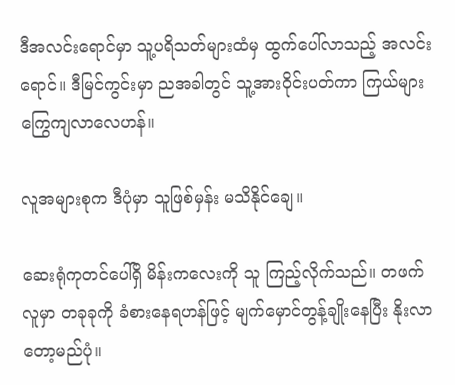ဒီအလင်းရောင်မှာ သူ့ပရိသတ်များထံမှ ထွက်ပေါ်လာသည့် အလင်းရောင်။ ဒီမြင်ကွင်းမှာ ညအခါတွင် သူ့အားဝိုင်းပတ်ကာ ကြယ်များကြွေကျလာလေဟန်။

လူအများစုက ဒီပုံမှာ သူဖြစ်မှန်း မသိနိုင်ချေ။

ဆေးရုံကုတင်ပေါ်ရှိ မိန်းကလေးကို သူ ကြည့်လိုက်သည်။ တဖက်လူမှာ တခုခုကို ခံစားနေရဟန်ဖြင့် မျက်မှောင်တွန့်ချိုးနေပြီး နိုးလာတော့မည်ပုံ။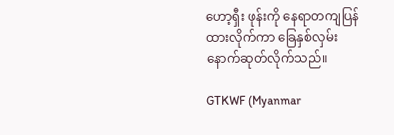ဟော့ရှီး ဖုန်းကို နေရာတကျပြန်ထားလိုက်ကာ ခြေနှစ်လှမ်း နောက်ဆုတ်လိုက်သည်။

GTKWF (Myanmar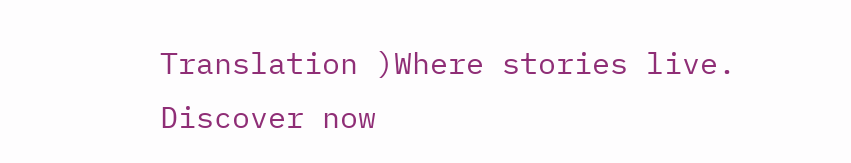Translation )Where stories live. Discover now